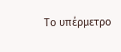Το υπέρμετρο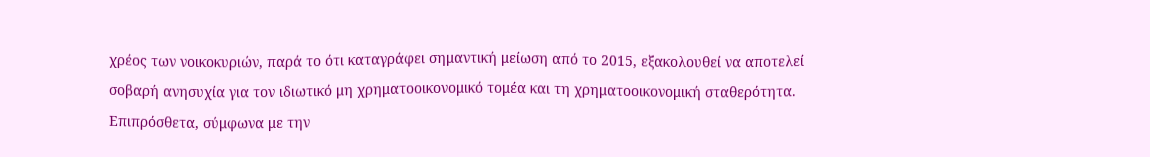χρέος των νοικοκυριών, παρά το ότι καταγράφει σημαντική μείωση από το 2015, εξακολουθεί να αποτελεί σοβαρή ανησυχία για τον ιδιωτικό μη χρηματοοικονομικό τομέα και τη χρηματοοικονομική σταθερότητα.
Επιπρόσθετα, σύμφωνα με την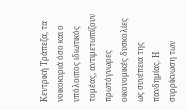Κεντρική Τράπεζα, τα νοικοκυριά όσο και ο υπόλοιπος ιδιωτικός τομέας, αντιμετωπίζουν πρωτόγνωρες οικονομικές δυσκολίες ως συνέπεια της πανδημίας. Η συρρίκνωση των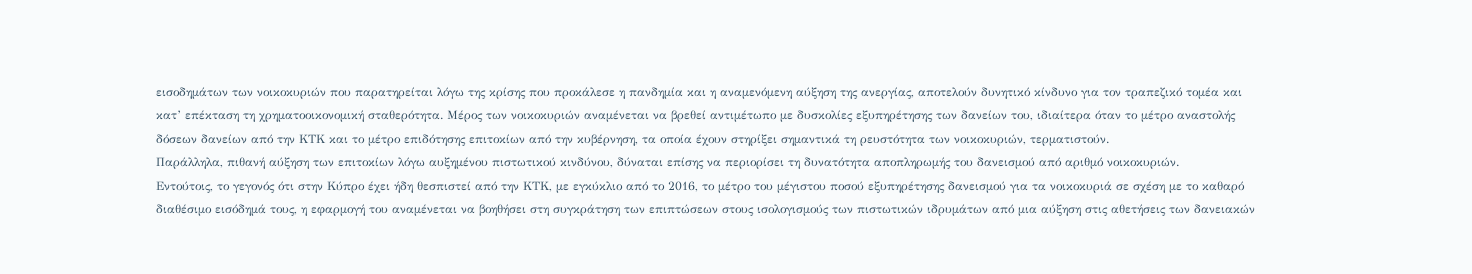εισοδημάτων των νοικοκυριών που παρατηρείται λόγω της κρίσης που προκάλεσε η πανδημία και η αναμενόμενη αύξηση της ανεργίας, αποτελούν δυνητικό κίνδυνο για τον τραπεζικό τομέα και κατ’ επέκταση τη χρηματοοικονομική σταθερότητα. Μέρος των νοικοκυριών αναμένεται να βρεθεί αντιμέτωπο με δυσκολίες εξυπηρέτησης των δανείων του, ιδιαίτερα όταν το μέτρο αναστολής δόσεων δανείων από την ΚΤΚ και το μέτρο επιδότησης επιτοκίων από την κυβέρνηση, τα οποία έχουν στηρίξει σημαντικά τη ρευστότητα των νοικοκυριών, τερματιστούν.
Παράλληλα, πιθανή αύξηση των επιτοκίων λόγω αυξημένου πιστωτικού κινδύνου, δύναται επίσης να περιορίσει τη δυνατότητα αποπληρωμής του δανεισμού από αριθμό νοικοκυριών.
Εντούτοις, το γεγονός ότι στην Κύπρο έχει ήδη θεσπιστεί από την ΚΤΚ, με εγκύκλιο από το 2016, το μέτρο του μέγιστου ποσού εξυπηρέτησης δανεισμού για τα νοικοκυριά σε σχέση με το καθαρό διαθέσιμο εισόδημά τους, η εφαρμογή του αναμένεται να βοηθήσει στη συγκράτηση των επιπτώσεων στους ισολογισμούς των πιστωτικών ιδρυμάτων από μια αύξηση στις αθετήσεις των δανειακών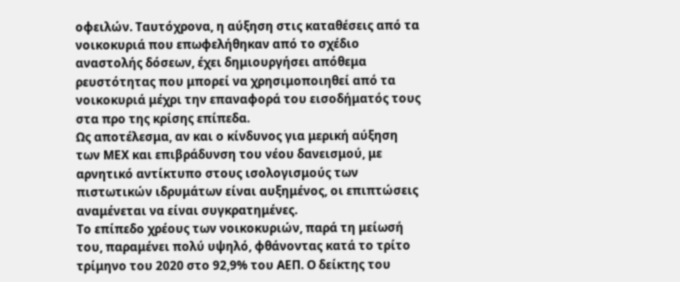οφειλών. Ταυτόχρονα, η αύξηση στις καταθέσεις από τα νοικοκυριά που επωφελήθηκαν από το σχέδιο αναστολής δόσεων, έχει δημιουργήσει απόθεμα ρευστότητας που μπορεί να χρησιμοποιηθεί από τα νοικοκυριά μέχρι την επαναφορά του εισοδήματός τους στα προ της κρίσης επίπεδα.
Ως αποτέλεσμα, αν και ο κίνδυνος για μερική αύξηση των ΜΕΧ και επιβράδυνση του νέου δανεισμού, με αρνητικό αντίκτυπο στους ισολογισμούς των πιστωτικών ιδρυμάτων είναι αυξημένος, οι επιπτώσεις αναμένεται να είναι συγκρατημένες.
Το επίπεδο χρέους των νοικοκυριών, παρά τη μείωσή του, παραμένει πολύ υψηλό, φθάνοντας κατά το τρίτο τρίμηνο του 2020 στο 92,9% του ΑΕΠ. Ο δείκτης του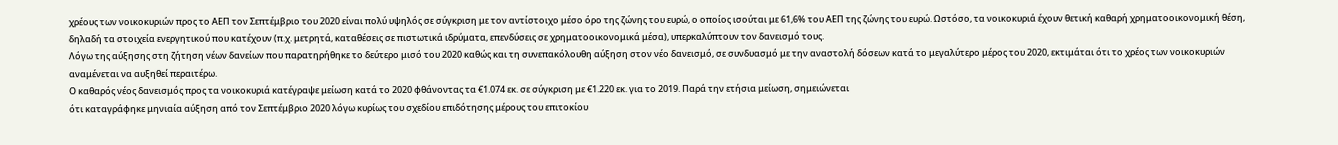χρέους των νοικοκυριών προς το ΑΕΠ τον Σεπτέμβριο του 2020 είναι πολύ υψηλός σε σύγκριση με τον αντίστοιχο μέσο όρο της ζώνης του ευρώ, ο οποίος ισούται με 61,6% του ΑΕΠ της ζώνης του ευρώ. Ωστόσο, τα νοικοκυριά έχουν θετική καθαρή χρηματοοικονομική θέση, δηλαδή τα στοιχεία ενεργητικού που κατέχουν (π.χ. μετρητά, καταθέσεις σε πιστωτικά ιδρύματα, επενδύσεις σε χρηματοοικονομικά μέσα), υπερκαλύπτουν τον δανεισμό τους.
Λόγω της αύξησης στη ζήτηση νέων δανείων που παρατηρήθηκε το δεύτερο μισό του 2020 καθώς και τη συνεπακόλουθη αύξηση στον νέο δανεισμό, σε συνδυασμό με την αναστολή δόσεων κατά το μεγαλύτερο μέρος του 2020, εκτιμάται ότι το χρέος των νοικοκυριών αναμένεται να αυξηθεί περαιτέρω.
Ο καθαρός νέος δανεισμός προς τα νοικοκυριά κατέγραψε μείωση κατά το 2020 φθάνοντας τα €1.074 εκ. σε σύγκριση με €1.220 εκ. για το 2019. Παρά την ετήσια μείωση, σημειώνεται
ότι καταγράφηκε μηνιαία αύξηση από τον Σεπτέμβριο 2020 λόγω κυρίως του σχεδίου επιδότησης μέρους του επιτοκίου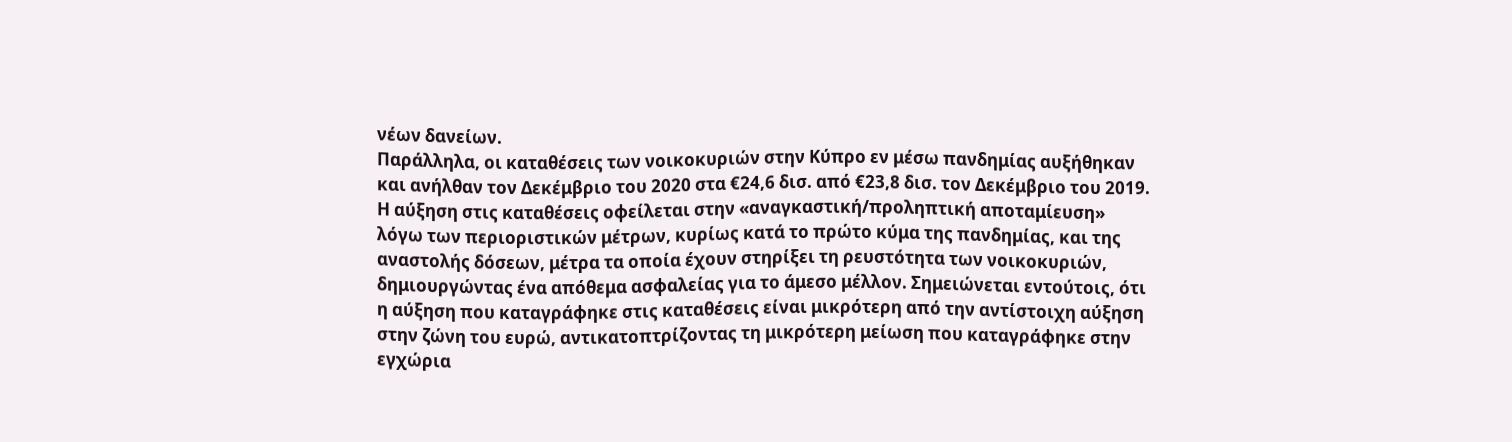νέων δανείων.
Παράλληλα, οι καταθέσεις των νοικοκυριών στην Κύπρο εν μέσω πανδημίας αυξήθηκαν και ανήλθαν τον Δεκέμβριο του 2020 στα €24,6 δισ. από €23,8 δισ. τον Δεκέμβριο του 2019. Η αύξηση στις καταθέσεις οφείλεται στην «αναγκαστική/προληπτική αποταμίευση» λόγω των περιοριστικών μέτρων, κυρίως κατά το πρώτο κύμα της πανδημίας, και της αναστολής δόσεων, μέτρα τα οποία έχουν στηρίξει τη ρευστότητα των νοικοκυριών, δημιουργώντας ένα απόθεμα ασφαλείας για το άμεσο μέλλον. Σημειώνεται εντούτοις, ότι η αύξηση που καταγράφηκε στις καταθέσεις είναι μικρότερη από την αντίστοιχη αύξηση στην ζώνη του ευρώ, αντικατοπτρίζοντας τη μικρότερη μείωση που καταγράφηκε στην εγχώρια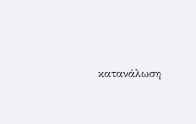κατανάλωση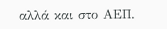αλλά και στο ΑΕΠ.